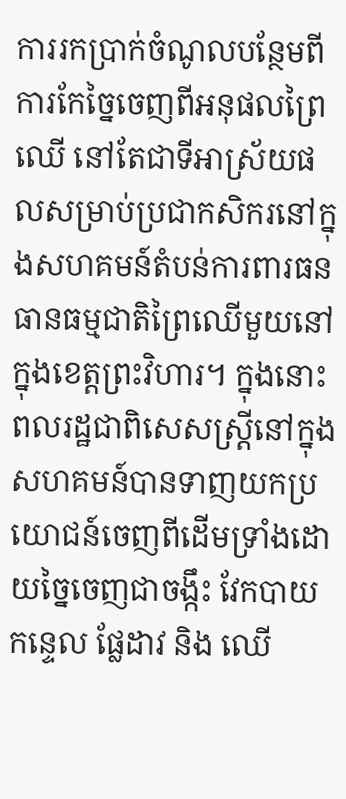ការរកប្រាក់ចំណូលបន្ថែមពីការកែច្នៃចេញពីអនុផលព្រៃឈើ នៅតែជាទីអាស្រ័យផលសម្រាប់ប្រជាកសិករនៅក្នុងសហគមន៍តំបន់ការពារធនធានធម្មជាតិព្រៃឈើមួយនៅក្នុងខេត្តព្រះវិហារ។ ក្នុងនោះ ពលរដ្ឋជាពិសេសស្រ្តីនៅក្នុងសហគមន៍បានទាញយកប្រយោជន៍ចេញពីដើមទ្រាំងដោយច្នៃចេញជាចង្កឹះ វែកបាយ កន្ទេល ផ្លែដាវ និង ឈើ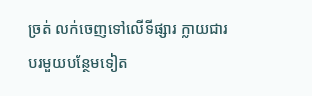ច្រត់ លក់ចេញទៅលើទីផ្សារ ក្លាយជារបរមួយបន្ថែមទៀត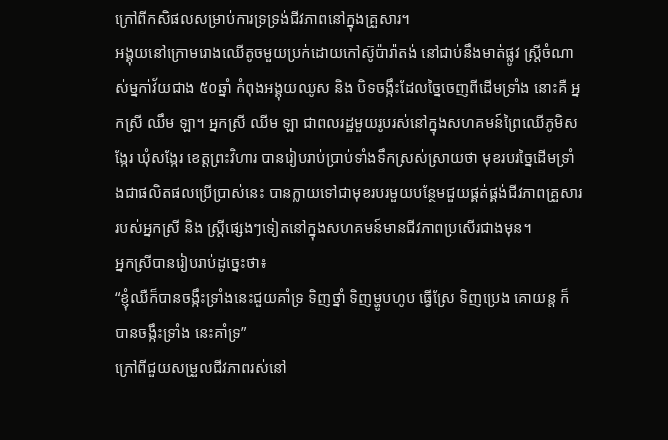ក្រៅពីកសិផលសម្រាប់ការទ្រទ្រង់ជីវភាពនៅក្នុងគ្រួសារ។
អង្គុយនៅក្រោមរោងឈើតូចមួយប្រក់ដោយកៅស៊ូប៉ារ៉ាតង់ នៅជាប់នឹងមាត់ផ្លូវ ស្រ្តីចំណាស់ម្នកា់វ័យជាង ៥០ឆ្នាំ កំពុងអង្គុយឈូស និង បិទចង្កឹះដែលច្នៃចេញពីដើមទ្រាំង នោះគឺ អ្នកស្រី ឈឹម ឡា។ អ្នកស្រី ឈីម ឡា ជាពលរដ្ឋមួយរូបរស់នៅក្នុងសហគមន៍ព្រៃឈើភូមិសង្កែរ ឃុំសង្កែរ ខេត្តព្រះវិហារ បានរៀបរាប់ប្រាប់ទាំងទឹកស្រស់ស្រាយថា មុខរបរច្នៃដើមទ្រាំងជាផលិតផលប្រើប្រាស់នេះ បានក្លាយទៅជាមុខរបរមួយបន្ថែមជួយផ្គត់ផ្គង់ជីវភាពគ្រួសាររបស់អ្នកស្រី និង ស្រ្តីផ្សេងៗទៀតនៅក្នុងសហគមន៍មានជីវភាពប្រសើរជាងមុន។
អ្នកស្រីបានរៀបរាប់ដូច្នេះថា៖
“ខ្ញុំឈឺក៏បានចង្កឹះទ្រាំងនេះជួយគាំទ្រ ទិញថ្នាំ ទិញម្ហូបហូប ធ្វើស្រែ ទិញប្រេង គោយន្ត ក៏បានចង្កឹះទ្រាំង នេះគាំទ្រ”
ក្រៅពីជួយសម្រួលជីវភាពរស់នៅ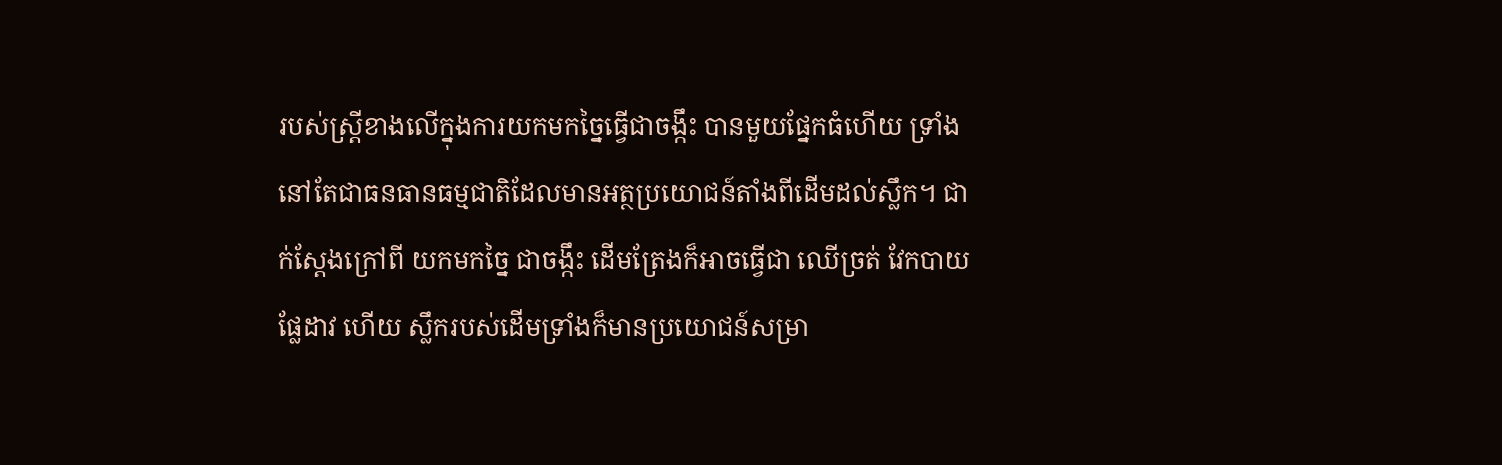របស់ស្រ្តីខាងលើក្នុងការយកមកច្នៃធ្វើជាចង្កឹះ បានមួយផ្នែកធំហើយ ទ្រាំងនៅតែជាធនធានធម្មជាតិដែលមានអត្ថប្រយោជន៍តាំងពីដើមដល់ស្លឹក។ ជាក់ស្តែងក្រៅពី យកមកច្នៃ ជាចង្កឹះ ដើមត្រែងក៏អាចធ្វើជា ឈើច្រត់ វែកបាយ ផ្លែដាវ ហើយ ស្លឹករបស់ដើមទ្រាំងក៏មានប្រយោជន៍សម្រា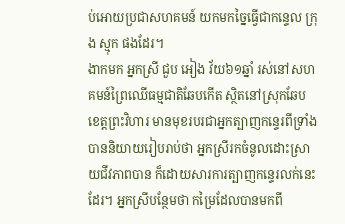ប់អោយប្រជាសហគមន៍ យកមកច្នៃធ្វើជាកន្ទេល ក្រុង ស្មុក ផងដែរ។
ងាកមក អ្នកស្រី ជួប អៀង វ័យ៦១ឆ្នាំ រស់នៅសហគមន៍ព្រៃឈើធម្មជាតិឆែបកើត ស្ថិតនៅស្រុកឆែប ខេត្តព្រះវិហារ មានមុខរបរជាអ្នកត្បាញកន្ទេរពីទ្រាំង បាននិយាយរៀបរាប់ថា អ្នកស្រីរកចំនូលដោះស្រាយជីវភាពបាន ក៏ដោយសារការត្បាញកន្ទេរលក់នេះដែរ។ អ្នកស្រីបន្ថែមថា កម្រៃដែលបានមកពី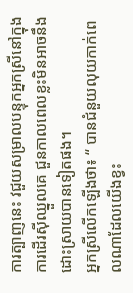ការត្បាញនេះ វជួយសម្រាលបន្ទុកអ្នកស្រីនៅក្នុងការដើរស៊ីឈ្នួលគេ ជួនកាលពេលខ្លះមិនអាចនឹងដោះស្រាយបានទៀតផង។
អ្នកស្រីលើកឡើងថា៖ “ បានជំនួយលុយកាក់ពេលណាដែលយើងខ្វះ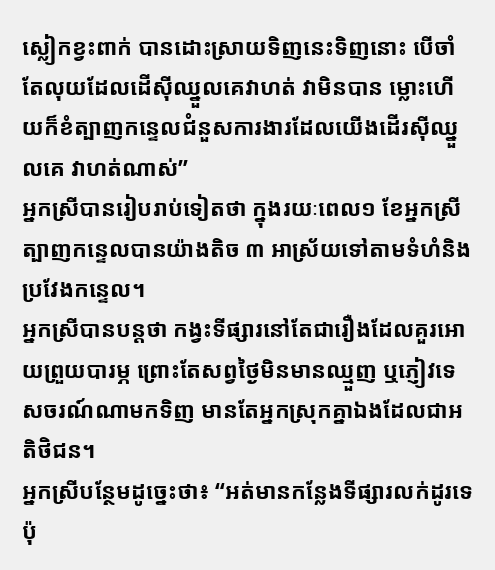ស្លៀកខ្វះពាក់ បានដោះស្រាយទិញនេះទិញនោះ បើចាំតែលុយដែលដើស៊ីឈ្នួលគេវាហត់ វាមិនបាន ម្លោះហើយក៏ខំត្បាញកន្ទេលជំនួសការងារដែលយើងដើរស៊ីឈ្នួលគេ វាហត់ណាស់”
អ្នកស្រីបានរៀបរាប់ទៀតថា ក្នុងរយៈពេល១ ខែអ្នកស្រីត្បាញកន្ទេលបានយ៉ាងតិច ៣ អាស្រ័យទៅតាមទំហំនិងប្រវែងកន្ទេល។
អ្នកស្រីបានបន្តថា កង្វះទីផ្សារនៅតែជារឿងដែលគួរអោយព្រួយបារម្ភ ព្រោះតែសព្វថ្ងៃមិនមានឈ្មួញ ឬភ្ញៀវទេសចរណ៍ណាមកទិញ មានតែអ្នកស្រុកគ្នាឯងដែលជាអតិថិជន។
អ្នកស្រីបន្ថែមដូច្នេះថា៖ “អត់មានកន្លែងទីផ្សារលក់ដូរទេប៉ុ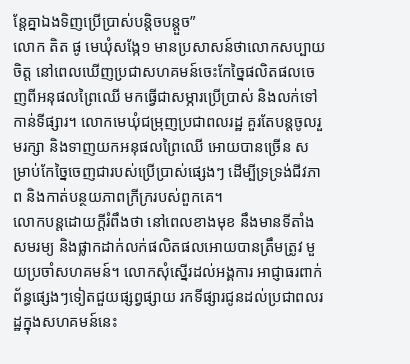ន្តែគ្នាឯងទិញប្រើប្រាស់បន្តិចបន្តួច”
លោក តិត ផូ មេឃុំសង្កែ១ មានប្រសាសន៍ថាលោកសប្បាយចិត្ត នៅពេលឃើញប្រជាសហគមន៍ចេះកែច្នៃផលិតផលចេញពីអនុផលព្រៃឈើ មកធ្វើជាសម្ភារប្រើប្រាស់ និងលក់ទៅកាន់ទីផ្សារ។ លោកមេឃុំជម្រុញប្រជាពលរដ្ឋ គួរតែបន្តចូលរួមរក្សា និងទាញយកអនុផលព្រៃឈើ អោយបានច្រើន សម្រាប់កែច្នៃចេញជារបស់ប្រើប្រាស់ផ្សេងៗ ដើម្បីទ្រទ្រង់ជីវភាព និងកាត់បន្ថយភាពក្រីក្ររបស់ពួកគេ។
លោកបន្តដោយក្ដីរំពឹងថា នៅពេលខាងមុខ នឹងមានទីតាំងសមរម្យ និងផ្លាកដាក់លក់ផលិតផលអោយបានត្រឹមត្រូវ មួយប្រចាំសហគមន៍។ លោកសុំស្នើរដល់អង្គការ អាជ្ញាធរពាក់ព័ន្ធផ្សេងៗទៀតជួយផ្សព្វផ្សាយ រកទីផ្សារជូនដល់ប្រជាពលរដ្ឋក្នុងសហគមន៍នេះ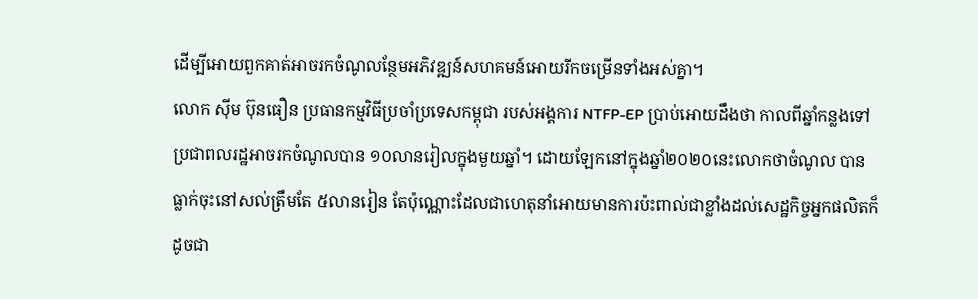ដើម្បីអោយពួកគាត់អាចរកចំណូលន្ថែមអភិវឌ្ឍន៍សហគមន៍អោយរីកចម្រើនទាំងអស់គ្នា។
លោក ស៊ីម ប៊ុនធឿន ប្រធានកម្មវិធីប្រចាំប្រទេសកម្ពុជា របស់អង្គការ NTFP-EP ប្រាប់អោយដឹងថា កាលពីឆ្នាំកន្លងទៅប្រជាពលរដ្ឋអាចរកចំណូលបាន ១០លានរៀលក្នុងមួយឆ្នាំ។ ដោយឡែកនៅក្នុងឆ្នាំ២០២០នេះលោកថាចំណូល បានធ្លាក់ចុះនៅសល់ត្រឹមតែ ៥លានរៀន តែប៉ុណ្ណោះដែលជាហេតុនាំអោយមានការប៉ះពាល់ជាខ្លាំងដល់សេដ្ឋកិច្ចអ្នកផលិតក៏ដូចជា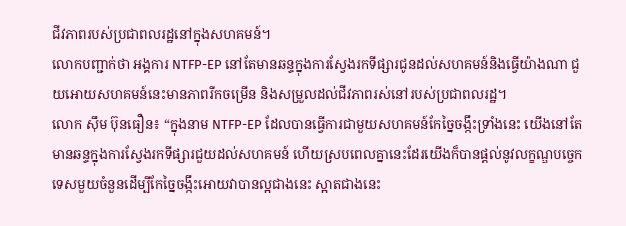ជីវភាពរបស់ប្រជាពលរដ្ឋនៅក្នុងសហគមន៍។
លោកបញ្ជាក់ថា អង្គការ NTFP-EP នៅតែមានឆន្ទក្នុងការស្វែងរកទីផ្សារជូនដល់សហគមន៍និងធ្វើយ៉ាងណា ជួយអោយសហគមន៍នេះមានភាពរីកចម្រើន និងសម្រួលដល់ជីវភាពរស់នៅរបស់ប្រជាពលរដ្ឋ។
លោក ស៊ឹម ប៊ុនធឿន៖ “ក្នុងនាម NTFP-EP ដែលបានធ្វើការជាមួយសហគមន៍កែច្នៃចង្កឹះទ្រាំងនេះ យើងនៅតែមានឆន្ទក្នុងការស្វែងរកទីផ្សារជួយដល់សហគមន៍ ហើយស្របពេលគ្នានេះដែរយើងក៏បានផ្ដល់នូវលក្ខណ្ឌបច្ចេកទេសមួយចំនួនដើម្បីកែច្នៃចង្កឹះអោយវាបានល្អជាងនេះ ស្អាតជាងនេះ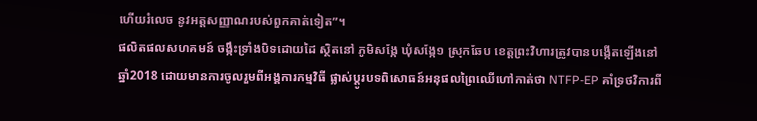ហើយរំលេច នូវអត្តសញ្ញាណរបស់ពួកគាត់ទៀត”។
ផលិតផលសហគមន៍ ចង្កឹះទ្រាំងបិទដោយដៃ ស្ថិតនៅ ភូមិសង្កែ ឃុំសង្កែ១ ស្រុកឆែប ខេត្តព្រះវិហារត្រូវបានបង្កើតឡើងនៅឆ្នាំ2018 ដោយមានការចូលរួមពីអង្គការកម្មវិធី ផ្លាស់ប្ដូរបទពិសោធន៍អនុផលព្រៃឈើហៅកាត់ថា NTFP-EP គាំទ្រថវិការពី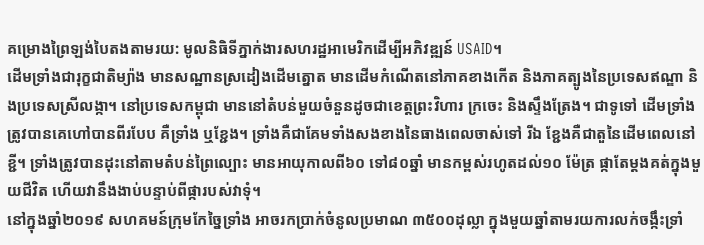គម្រោងព្រៃឡង់បៃតងតាមរយ: មូលនិធិទីភ្នាក់ងារសហរដ្ឋអាមេរិកដើម្បីអភិវឌ្ឍន៍ USAID។
ដើមទ្រាំងជារុក្ខជាតិម្យ៉ាង មានសណ្ឋានស្រដៀងដើមត្នោត មានដើមកំណើតនៅភាគខាងកើត និងភាគត្បូងនៃប្រទេសឥណ្ឌា និងប្រទេសស្រីលង្កា។ នៅប្រទេសកម្ពុជា មាននៅតំបន់មួយចំនួនដូចជាខេត្តព្រះវិហារ ក្រចេះ និងស្ទឹងត្រែង។ ជាទូទៅ ដើមទ្រាំងត្រូវបានគេហៅបានពីរបែប គឺទ្រាំង ឬខ្ជែង។ ទ្រាំងគឺជាគែមទាំងសងខាងនៃធាងពេលចាស់ទៅ រីឯ ខ្ជែងគឺជាតួនៃដើមពេលនៅខ្ជី។ ទ្រាំងត្រូវបានដុះនៅតាមតំបន់ព្រៃល្បោះ មានអាយុកាលពី៦០ ទៅ៨០ឆ្នាំ មានកម្ពស់រហូតដល់១០ ម៉ែត្រ ផ្កាតែម្ដងគត់ក្នុងមួយជីវិត ហើយវានឹងងាប់បន្ទាប់ពីផ្ការបស់វាទុំ។
នៅក្នុងឆ្នាំ២០១៩ សហគមន៍ក្រុមកែច្នៃទ្រាំង អាចរកប្រាក់ចំនូលប្រមាណ ៣៥០០ដុល្លា ក្នុងមួយឆ្នាំតាមរយការលក់ចង្កឹះទ្រាំ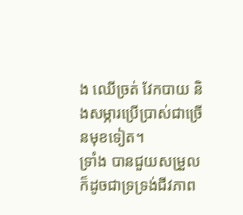ង ឈើច្រត់ វែកបាយ និងសម្ភារប្រើប្រាស់ជាច្រើនមុខទៀត។
ទ្រាំង បានជួយសម្រួល ក៏ដូចជាទ្រទ្រង់ជីវភាព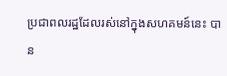ប្រជាពលរដ្ឋដែលរស់នៅក្នុងសហគមន៍នេះ បាន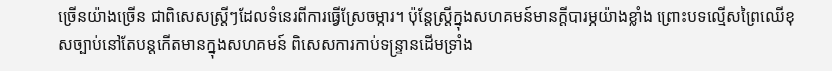ច្រើនយ៉ាងច្រើន ជាពិសេសស្រ្តីៗដែលទំនេរពីការធ្វើស្រែចម្ការ។ ប៉ុន្តែស្រ្តីក្នុងសហគមន៍មានក្ដីបារម្ភយ៉ាងខ្លាំង ព្រោះបទល្មើសព្រៃឈើខុសច្បាប់នៅតែបន្តកើតមានក្នុងសហគមន៍ ពិសេសការកាប់ទន្ទ្រានដើមទ្រាំង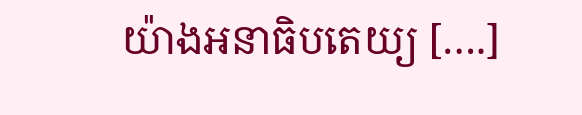យ៉ាងអនាធិបតេយ្យ [….]